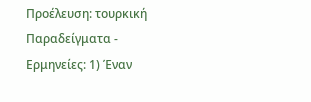Προέλευση: τουρκική
Παραδείγματα - Ερμηνείες: 1) Έναν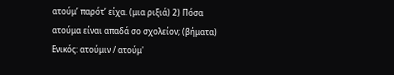ατούμ’ παρότ’ είχα. (μια ριξιά) 2) Πόσα ατούμα̤ είναι απαδά σο σχολείον; (βήματα)
Ενικός: ατούμιν / ατούμ'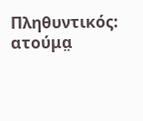Πληθυντικός: ατούμα̤